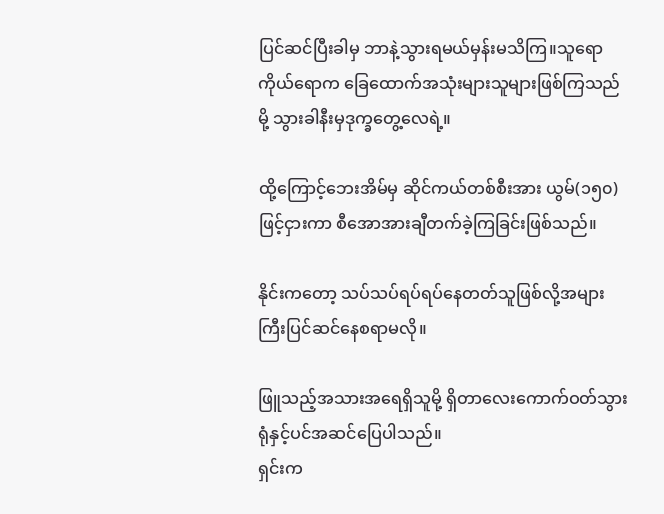ပြင်ဆင်ပြီးခါမှ ဘာနဲ့သွားရမယ်မှန်းမသိကြ။သူရောကိုယ်ရောက ခြေထောက်အသုံးများသူများဖြစ်ကြသည်မို့ သွားခါနီးမှဒုက္ခတွေ့လေရဲ့။

ထို့ကြောင့်ဘေးအိမ်မှ ဆိုင်ကယ်တစ်စီးအား ယွမ်(၁၅၀)ဖြင့်ငှားကာ စီအောအားချီတက်ခဲ့ကြခြင်းဖြစ်သည်။

နိုင်းကတော့ သပ်သပ်ရပ်ရပ်နေတတ်သူဖြစ်လို့အများကြီးပြင်ဆင်နေစရာမလို။

ဖြူသည့်အသားအရေရှိသူမို့ ရှိတာလေးကောက်ဝတ်သွားရုံနှင့်ပင်အဆင်ပြေပါသည်။
ရှင်းက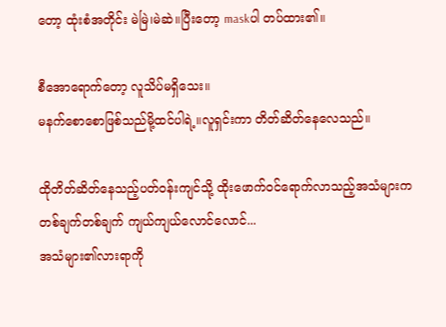တော့ ထုံးစံအတိုင်း မဲမြဲ၊မဲဆဲ။ပြီးတော့ maskပါ တပ်ထား၏။

စီအောရောက်တော့ လူသိပ်မရှိသေး။
မနက်စောစောဖြစ်သည်မို့ထင်ပါရဲ့။လူရှင်းကာ တိတ်ဆိတ်နေလေသည်။

ထိုတိတ်ဆိတ်နေသည့်ပတ်ဝန်းကျင်သို့ ထိုးဖောက်ဝင်ရောက်လာသည့်အသံများက တစ်ချက်တစ်ချက် ကျယ်ကျယ်လောင်လောင်...
အသံများ၏လားရာကို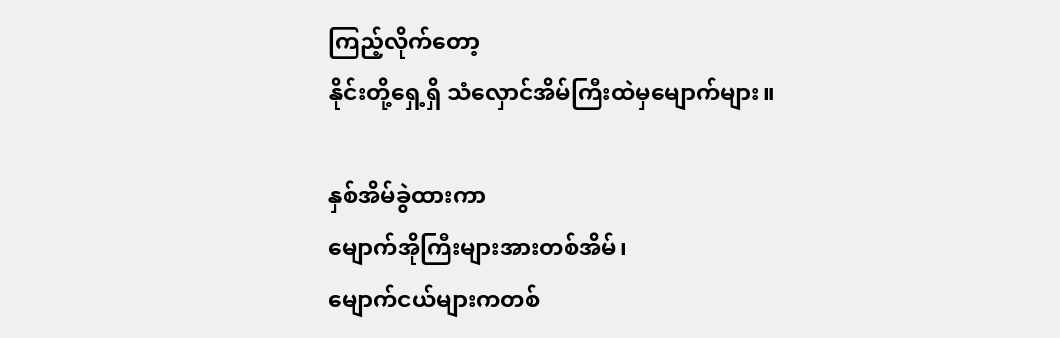ကြည့်လိုက်တော့
နိုင်းတို့ရှေ့ရှိ သံလှောင်အိမ်ကြီးထဲမှမျောက်များ။

နှစ်အိမ်ခွဲထားကာ
မျောက်အိုကြီးများအားတစ်အိမ်၊
မျောက်ငယ်များကတစ်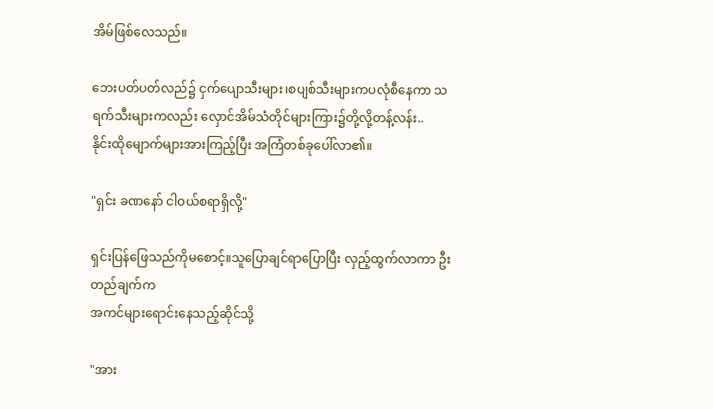အိမ်ဖြစ်လေသည်။

ဘေးပတ်ပတ်လည်၌ ငှက်ပျောသီးများ၊စပျစ်သီးများကပလုံစီနေကာ သရက်သီးများကလည်း လှောင်အိမ်သံတိုင်များကြား၌တို့လို့တန့်လန်း..
နိုင်းထိုမျောက်များအားကြည့်ပြီး အကြံတစ်ခုပေါ်လာ၏။

"ရှင်း ခဏနော် ငါဝယ်စရာရှိလို့"

ရှင်းပြန်ဖြေသည်ကိုမစောင့်။သူပြောချင်ရာပြောပြီး လှည့်ထွက်လာကာ ဦးတည်ချက်က
အကင်များရောင်းနေသည့်ဆိုင်သို့

"အား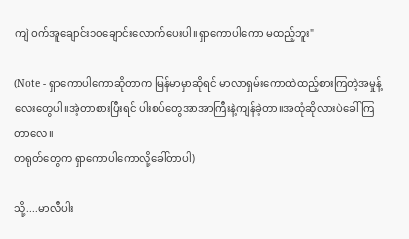ကျဲ ဝက်အူချောင်း၁၀ချောင်းလောက်ပေးပါ။ရှာကောပါကော မထည့်ဘူး"

(Note - ရှာကောပါကောဆိုတာက မြန်မာမှာဆိုရင် မာလာရှမ်းကောထဲထည့်စားကြတဲ့အမှုန့်လေးတွေပါ။အဲ့တာစားပြီးရင် ပါးစပ်တွေအာအာကြီးနဲ့ကျန်ခဲ့တာ။အထုံဆိုလားပဲခေါ်ကြတာလေ။
တရုတ်တွေက ရှာကောပါကောလို့ခေါ်တာပါ)

သို့....မာလီပါး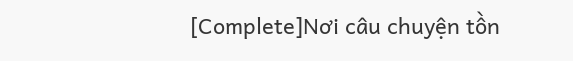[Complete]Nơi câu chuyện tồn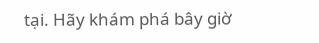tại. Hãy khám phá bây giờ